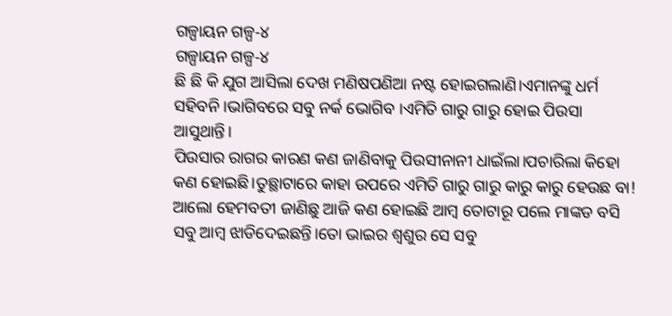ଗଳ୍ପାୟନ ଗଳ୍ପ‐୪
ଗଳ୍ପାୟନ ଗଳ୍ପ‐୪
ଛି ଛି କି ଯୁଗ ଆସିଲା ଦେଖ ମଣିଷପଣିଆ ନଷ୍ଟ ହୋଇଗଲାଣି।ଏମାନଙ୍କୁ ଧର୍ମ ସହିବନି ।ଭାଗିବରେ ସବୁ ନର୍କ ଭୋଗିବ ।ଏମିତି ଗାରୁ ଗାରୁ ହୋଇ ପିଉସା ଆସୁଥାନ୍ତି।
ପିଉସାର ରାଗର କାରଣ କଣ ଜାଣିବାକୁ ପିଉସୀନାନୀ ଧାଇଁଲା।ପଚାରିଲା କିହୋ କଣ ହୋଇଛି।ତୁଛ୍ଥାଟାରେ କାହା ଉପରେ ଏମିତି ଗାରୁ ଗାରୁ କାରୁ କାରୁ ହେଉଛ ବା!
ଆଲୋ ହେମବତୀ ଜାଣିଛୁ ଆଜି କଣ ହୋଇଛି ଆମ୍ବ ତୋଟାରୂ ପଲେ ମାଙ୍କଡ ବସି ସବୁ ଆମ୍ବ ଝାଡିଦେଇଛନ୍ତି।ତୋ ଭାଇର ଶ୍ୱଶୁର ସେ ସବୁ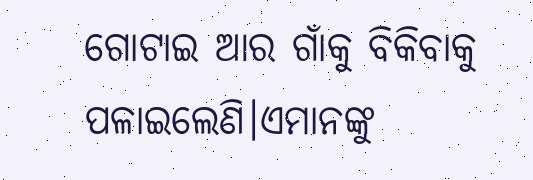ଗୋଟାଇ ଆର ଗାଁକୁ ବିକିବାକୁ ପଳାଇଲେଣି।ଏମାନଙ୍କୁ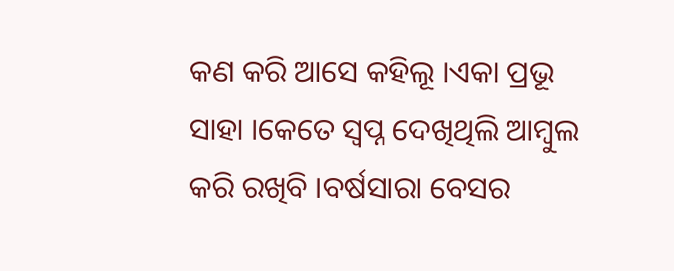କଣ କରି ଆସେ କହିଲୂ ।ଏକା ପ୍ରଭୂ ସାହା ।କେତେ ସ୍ୱପ୍ନ ଦେଖିଥିଲି ଆମ୍ବୁଲ କରି ରଖିବି ।ବର୍ଷସାରା ବେସର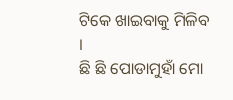ଟିକେ ଖାଇବାକୁ ମିଳିବ ।
ଛି ଛି ପୋଡାମୁହାଁ ମୋ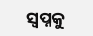ସ୍ୱପ୍ନକୁ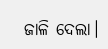ଜାଳି ଦେଲା।